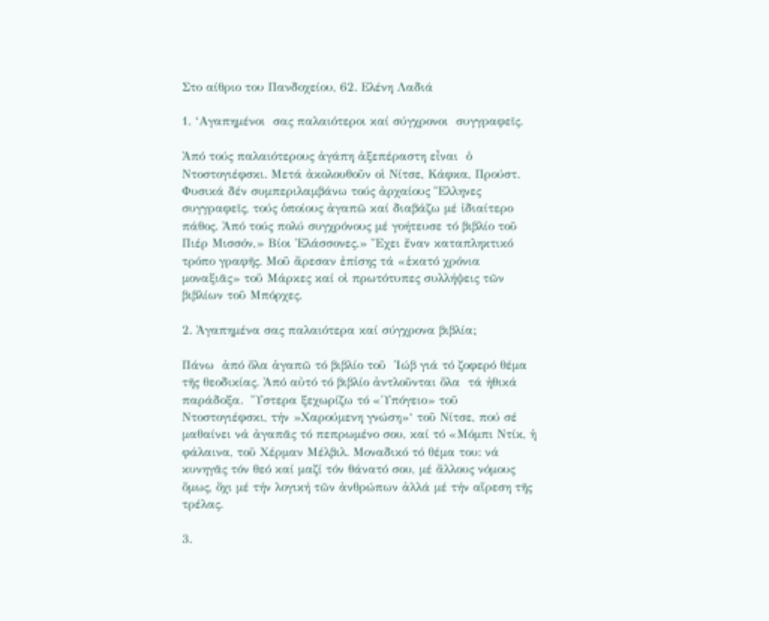Στο αίθριο του Πανδοχείου, 62. Ελένη Λαδιά

1. ‘Αγαπημένοι  σας παλαιότεροι καί σύγχρονοι  συγγραφεῖς.

Ἀπό τούς παλαιότερους ἀγάπη ἀξεπέραστη εἶναι  ὁ Ντοστογιέφσκι. Μετά ἀκολουθοῦν οἱ Νίτσε, Κάφκα, Προύστ. Φυσικά δέν συμπεριλαμβάνω τούς ἀρχαίους Ἕλληνες συγγραφεῖς, τούς ὁποίους ἀγαπῶ καί διαβάζω μέ ἰδιαίτερο πάθος. Ἀπό τούς πολύ συγχρόνους μέ γοήτευσε τό βιβλίο τοῦ Πιέρ Μισσόν,» Βίοι Ἐλάσσονες.» Ἔχει ἔναν καταπληκτικό τρόπο γραφῆς. Μοῦ ἄρεσαν ἐπίσης τά «ἑκατό χρόνια μοναξιᾶς» τοῦ Μάρκες καί οἱ πρωτότυπες συλλήψεις τῶν βιβλίων τοῦ Μπόρχες.

2. Ἀγαπημένα σας παλαιότερα καί σύγχρονα βιβλία;

Πάνω  ἀπό ὅλα ἀγαπῶ τό βιβλίο τοῦ  Ἰώβ γιά τό ζοφερό θέμα τῆς θεοδικίας. Ἀπό αὐτό τό βιβλίο ἀντλοῦνται ὅλα  τά ἠθικά παράδοξα.  Ὕστερα ξεχωρίζω τό «Ὑπόγειο» τοῦ Ντοστογιέφσκι, τήν »Χαρούμενη γνώση»‘ τοῦ Νίτσε, πού σέ μαθαίνει νά ἀγαπᾶς τό πεπρωμένο σου, καί τό «Μόμπι Ντίκ, ἡ φάλαινα, τοῦ Χέρμαν Μέλβιλ. Μοναδικό τό θέμα του: νά κυνηγᾶς τόν θεό καί μαζί τόν θάνατό σου, μέ ἄλλους νόμους ὅμως, ὄχι μέ τήν λογική τῶν ἀνθρώπων ἀλλά μέ τήν αἵρεση τῆς τρέλας.

3.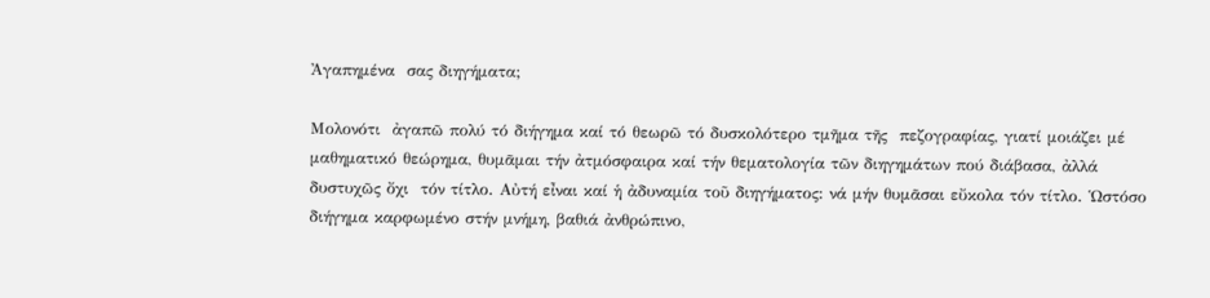Ἀγαπημένα  σας διηγήματα;

Μολονότι  ἀγαπῶ πολύ τό διήγημα καί τό θεωρῶ τό δυσκολότερο τμῆμα τῆς  πεζογραφίας, γιατί μοιάζει μέ μαθηματικό θεώρημα, θυμᾶμαι τήν ἀτμόσφαιρα καί τήν θεματολογία τῶν διηγημάτων πού διάβασα, ἀλλά δυστυχῶς ὄχι  τόν τίτλο. Αὐτή εἶναι καί ἡ ἀδυναμία τοῦ διηγήματος: νά μήν θυμᾶσαι εὔκολα τόν τίτλο. Ὡστόσο διήγημα καρφωμένο στήν μνήμη, βαθιά ἀνθρώπινο,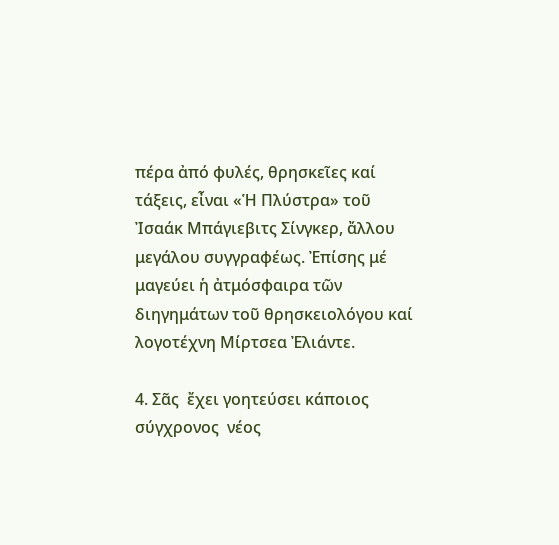πέρα ἀπό φυλές, θρησκεῖες καί τάξεις, εἶναι «Ἡ Πλύστρα» τοῦ Ἰσαάκ Μπάγιεβιτς Σίνγκερ, ἄλλου μεγάλου συγγραφέως. Ἐπίσης μέ μαγεύει ἡ ἀτμόσφαιρα τῶν διηγημάτων τοῦ θρησκειολόγου καί λογοτέχνη Μίρτσεα Ἐλιάντε.

4. Σᾶς  ἔχει γοητεύσει κάποιος σύγχρονος  νέος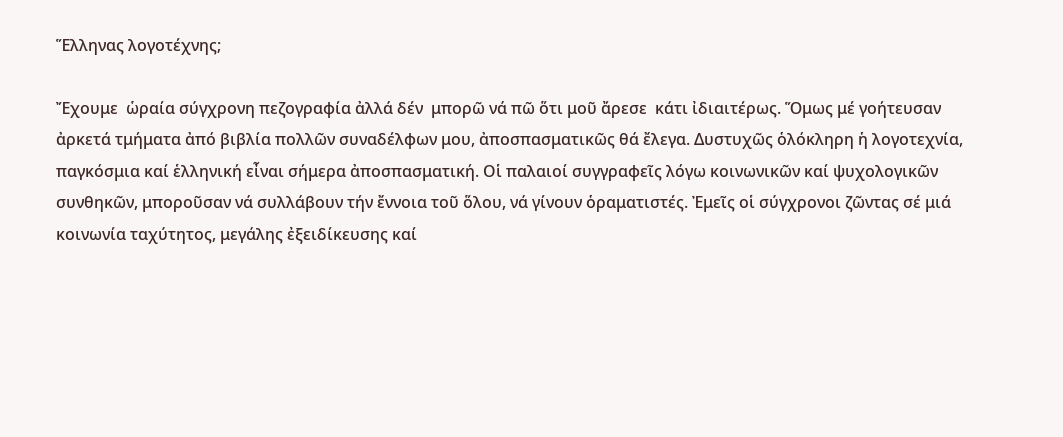Ἕλληνας λογοτέχνης;

Ἔχουμε  ὡραία σύγχρονη πεζογραφία ἀλλά δέν  μπορῶ νά πῶ ὅτι μοῦ ἄρεσε  κάτι ἰδιαιτέρως. Ὅμως μέ γοήτευσαν ἀρκετά τμήματα ἀπό βιβλία πολλῶν συναδέλφων μου, ἀποσπασματικῶς θά ἔλεγα. Δυστυχῶς ὁλόκληρη ἡ λογοτεχνία, παγκόσμια καί ἑλληνική εἶναι σήμερα ἀποσπασματική. Οἱ παλαιοί συγγραφεῖς λόγω κοινωνικῶν καί ψυχολογικῶν συνθηκῶν, μποροῦσαν νά συλλάβουν τήν ἔννοια τοῦ ὅλου, νά γίνουν ὁραματιστές. Ἐμεῖς οἱ σύγχρονοι ζῶντας σέ μιά κοινωνία ταχύτητος, μεγάλης ἐξειδίκευσης καί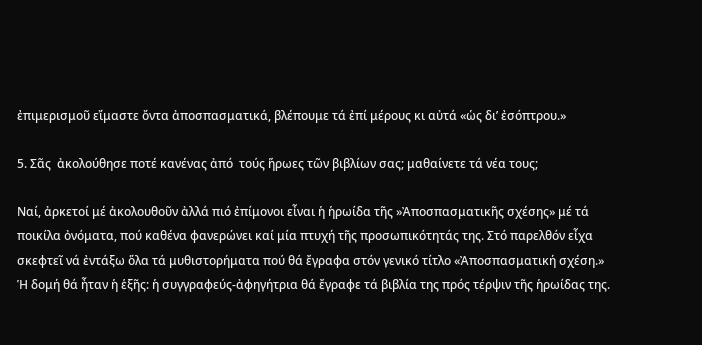ἐπιμερισμοῦ εἴμαστε ὄντα ἀποσπασματικά, βλέπουμε τά ἐπί μέρους κι αὐτά «ὡς δι’ ἐσόπτρου.»

5. Σᾶς  ἀκολούθησε ποτέ κανένας ἀπό  τούς ἥρωες τῶν βιβλίων σας; μαθαίνετε τά νέα τους;

Ναί, ἀρκετοί μέ ἀκολουθοῦν ἀλλά πιό ἐπίμονοι εἶναι ἡ ἡρωίδα τῆς »Ἀποσπασματικῆς σχέσης» μέ τά ποικίλα ὀνόματα, πού καθένα φανερώνει καί μία πτυχή τῆς προσωπικότητάς της. Στό παρελθόν εἶχα σκεφτεῖ νά ἐντάξω ὅλα τά μυθιστορήματα πού θά ἔγραφα στόν γενικό τίτλο «Ἀποσπασματική σχέση.» Ἡ δομή θά ἦταν ἡ ἑξῆς: ἡ συγγραφεύς-ἀφηγήτρια θά ἔγραφε τά βιβλία της πρός τέρψιν τῆς ἡρωίδας της.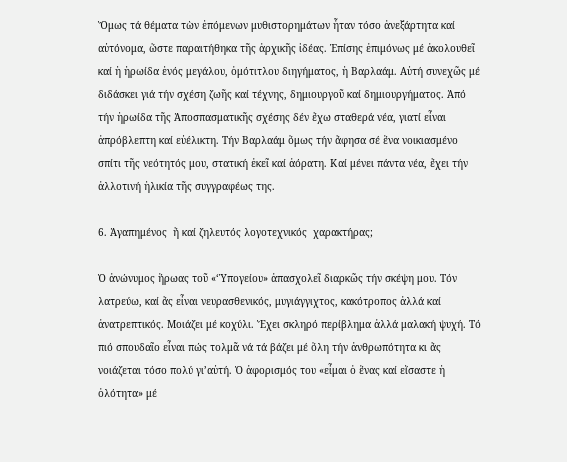Ὅμως τά θέματα τὼν ἑπόμενων μυθιστορημάτων ἦταν τόσο ἀνεξάρτητα καί αὐτόνομα, ὥστε παραιτήθηκα τῆς ἀρχικῆς ἰδέας. Ἐπίσης ἐπιμόνως μέ ἀκολουθεῖ καί ἡ ἡρωίδα ἑνός μεγάλου, ὁμότιτλου διηγήματος, ἡ Βαρλαάμ. Αὐτή συνεχῶς μέ διδάσκει γιά τήν σχέση ζωῆς καί τέχνης, δημιουργοῦ καί δημιουργήματος. Ἀπό τήν ἡρωίδα τῆς Ἀποσπασματικῆς σχέσης δέν ἔχω σταθερά νέα, γιατί εἶναι ἀπρόβλεπτη καί εὐέλικτη. Τήν Βαρλαάμ ὅμως τήν ἄφησα σέ ἕνα νοικιασμένο σπίτι τῆς νεότητός μου, στατική ἐκεῖ καί ἀόρατη. Καί μένει πάντα νέα, ἔχει τήν ἀλλοτινή ἡλικία τῆς συγγραφέως της.

6. Ἀγαπημένος  ἤ καί ζηλευτός λογοτεχνικός  χαρακτήρας;

Ὁ ἀνώνυμος ἥρωας τοῦ «‘Ὑπογείου» ἀπασχολεῖ διαρκῶς τήν σκέψη μου. Τόν λατρεύω, καί ἄς εἶναι νευρασθενικός, μυγιάγγιχτος, κακότροπος ἀλλά καί ἀνατρεπτικός. Μοιάζει μέ κοχύλι. Ἔχει σκληρό περίβλημα ἀλλά μαλακή ψυχή. Τό πιό σπουδαῖο εἶναι πώς τολμᾶ νά τά βάζει μέ ὅλη τήν ἀνθρωπότητα κι ἄς νοιάζεται τόσο πολύ γι’αὐτή. Ὀ ἀφορισμός του «εἶμαι ὁ ἕνας καί εἴσαστε ἡ ὁλότητα» μέ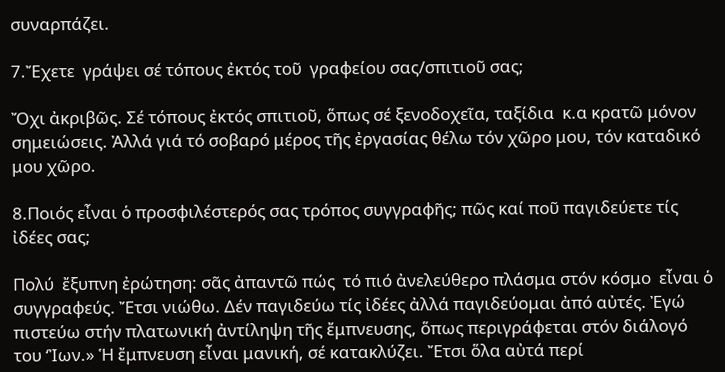συναρπάζει.

7.Ἔχετε  γράψει σέ τόπους ἐκτός τοῦ  γραφείου σας/σπιτιοῦ σας;

Ὄχι ἀκριβῶς. Σέ τόπους ἐκτός σπιτιοῦ, ὅπως σέ ξενοδοχεῖα, ταξίδια  κ.α κρατῶ μόνον σημειώσεις. Ἀλλά γιά τό σοβαρό μέρος τῆς ἐργασίας θέλω τόν χῶρο μου, τόν καταδικό μου χῶρο.

8.Ποιός εἶναι ὁ προσφιλέστερός σας τρόπος συγγραφῆς; πῶς καί ποῦ παγιδεύετε τίς ἰδέες σας;

Πολύ  ἔξυπνη ἐρώτηση: σᾶς ἀπαντῶ πώς  τό πιό ἀνελεύθερο πλάσμα στόν κόσμο  εἶναι ὁ συγγραφεύς. Ἔτσι νιώθω. Δέν παγιδεύω τίς ἰδέες ἀλλά παγιδεύομαι ἀπό αὐτές. Ἐγώ πιστεύω στήν πλατωνική ἀντίληψη τῆς ἔμπνευσης, ὅπως περιγράφεται στόν διάλογό του ‘Ἰων.» Ἡ ἔμπνευση εἶναι μανική, σέ κατακλύζει. Ἔτσι ὅλα αὐτά περί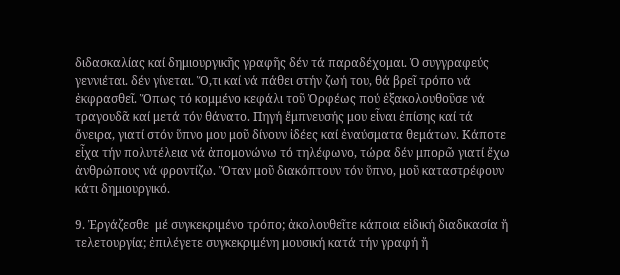διδασκαλίας καί δημιουργικῆς γραφῆς δέν τά παραδέχομαι. Ὁ συγγραφεύς γεννιέται. δέν γίνεται. Ὅ,τι καί νά πάθει στήν ζωή του, θά βρεῖ τρόπο νά ἐκφρασθεῖ. Ὅπως τό κομμένο κεφάλι τοῦ Ὀρφέως πού ἐξακολουθοῦσε νά τραγουδᾶ καί μετά τόν θάνατο. Πηγή ἔμπνευσής μου εἶναι ἐπίσης καί τά ὄνειρα, γιατί στόν ὕπνο μου μοῦ δίνουν ἰδέες καί ἐναύσματα θεμάτων. Κάποτε εἶχα τήν πολυτέλεια νά ἀπομονώνω τό τηλέφωνο, τώρα δέν μπορῶ γιατί ἔχω ἀνθρώπους νά φροντίζω. Ὅταν μοῦ διακόπτουν τόν ὕπνο, μοῦ καταστρέφουν κάτι δημιουργικό.

9. Ἐργάζεσθε  μέ συγκεκριμένο τρόπο; ἀκολουθεῖτε κάποια εἰδική διαδικασία ἤ τελετουργία; ἐπιλέγετε συγκεκριμένη μουσική κατά τήν γραφή ἤ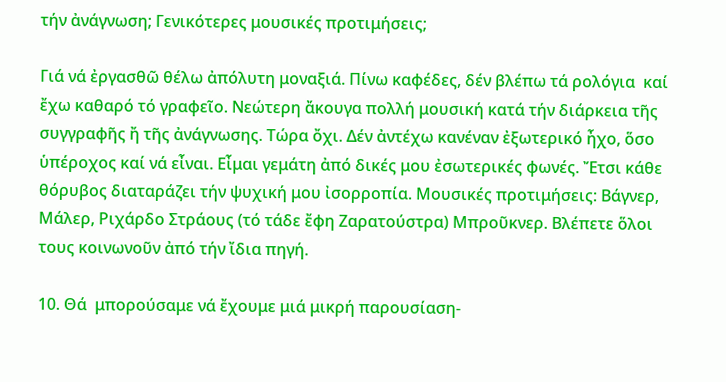τήν ἀνάγνωση; Γενικότερες μουσικές προτιμήσεις;

Γιά νά ἐργασθῶ θέλω ἀπόλυτη μοναξιά. Πίνω καφέδες, δέν βλέπω τά ρολόγια  καί ἔχω καθαρό τό γραφεῖο. Νεώτερη ἄκουγα πολλή μουσική κατά τήν διάρκεια τῆς συγγραφῆς ἤ τῆς ἀνάγνωσης. Τώρα ὄχι. Δέν ἀντέχω κανέναν ἐξωτερικό ἦχο, ὅσο ὑπέροχος καί νά εἶναι. Εἶμαι γεμάτη ἀπό δικές μου ἐσωτερικές φωνές. Ἔτσι κάθε θόρυβος διαταράζει τήν ψυχική μου ἰσορροπία. Μουσικές προτιμήσεις: Βάγνερ, Μάλερ, Ριχάρδο Στράους (τό τάδε ἔφη Ζαρατούστρα) Μπροῦκνερ. Βλέπετε ὅλοι τους κοινωνοῦν ἀπό τήν ἴδια πηγή.

10. Θά  μπορούσαμε νά ἔχουμε μιά μικρή παρουσίαση-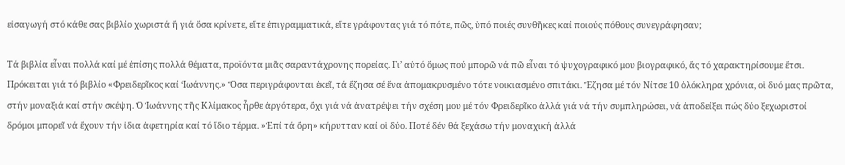εἰσαγωγή στό κάθε σας βιβλίο χωριστά ἤ γιά ὅσα κρίνετε, εἴτε ἐπιγραμματικά, εἴτε γράφοντας γιά τό πότε, πῶς, ὑπό ποιές συνθῆκες καί ποιούς πόθους συνεγράφησαν;

Τά βιβλία εἶναι πολλά καί μέ ἐπίσης πολλά θέματα, προϊόντα μιᾶς σαραντάχρονης πορείας. Γι’ αὐτό ὅμως πού μπορῶ νά πῶ εἶναι τό ψυχογραφικό μου βιογραφικό, ἄς τό χαρακτηρίσουμε ἔτσι. Πρόκειται γιά τό βιβλίο «Φρειδερῖκος καί ‘Ιωάννης.» Ὅσα περιγράφονται ἐκεῖ, τά ἔζησα σέ ἕνα ἀπομακρυσμένο τότε νοικιασμένο σπιτάκι. Ἔζησα μέ τόν Νίτσε 10 ὁλόκληρα χρόνια, οἱ δυό μας πρῶτα, στήν μοναξιά καί στήν σκέψη. Ὁ Ἰωάννης τῆς Κλίμακος ἦρθε ἀργότερα, ὄχι γιά νά ἀνατρέψει τήν σχέση μου μέ τόν Φρειδερῖκο ἀλλά γιά νά τήν συμπληρώσει, νά ἀποδείξει πώς δύο ξεχωριστοί δρόμοι μπορεῖ νά ἔχουν τήν ἰδια ἀφετηρία καί τό ἴδιο τέρμα. »Ἐπί τά ὄρη» κήρυτταν καί οἱ δύο. Ποτέ δέν θά ξεχάσω τήν μοναχική ἀλλά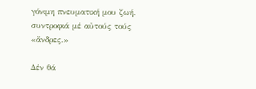γόνιμη πνευματική μου ζωή. συντροφιά μέ αὐτούς τούς «ἄνδρες.»

Δέν θά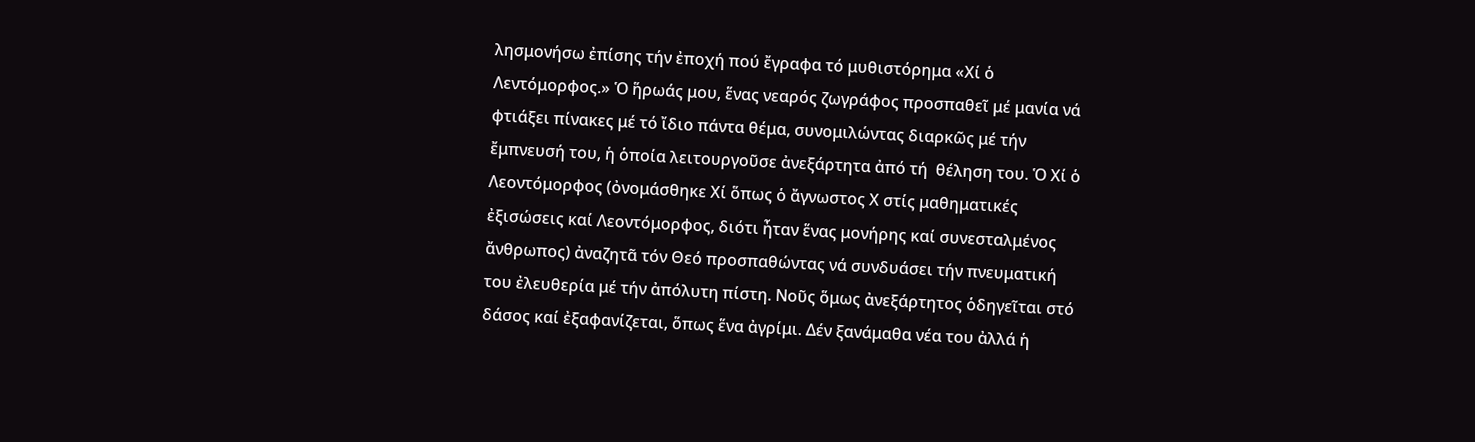λησμονήσω ἐπίσης τήν ἐποχή πού ἔγραφα τό μυθιστόρημα «Χί ὁ Λεντόμορφος.» Ὁ ἥρωάς μου, ἕνας νεαρός ζωγράφος προσπαθεῖ μέ μανία νά φτιάξει πίνακες μέ τό ἴδιο πάντα θέμα, συνομιλώντας διαρκῶς μέ τήν ἔμπνευσή του, ἡ ὁποία λειτουργοῦσε ἀνεξάρτητα ἀπό τή  θέληση του. Ὁ Χί ὁ Λεοντόμορφος (ὀνομάσθηκε Χί ὅπως ὁ ἄγνωστος Χ στίς μαθηματικές ἐξισώσεις καί Λεοντόμορφος, διότι ἦταν ἕνας μονήρης καί συνεσταλμένος ἄνθρωπος) ἀναζητᾶ τόν Θεό προσπαθώντας νά συνδυάσει τήν πνευματική του ἐλευθερία μέ τήν ἀπόλυτη πίστη. Νοῦς ὅμως ἀνεξάρτητος ὁδηγεῖται στό δάσος καί ἐξαφανίζεται, ὅπως ἕνα ἀγρίμι. Δέν ξανάμαθα νέα του ἀλλά ἡ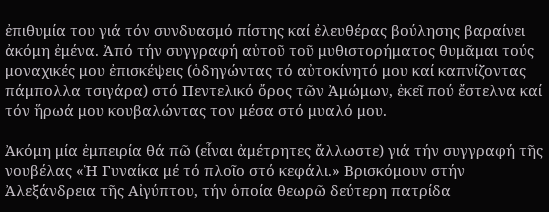ἐπιθυμία του γιά τόν συνδυασμό πίστης καί ἐλευθέρας βούλησης βαραίνει ἀκόμη ἐμένα. Ἀπό τήν συγγραφή αὐτοῦ τοῦ μυθιστορήματος θυμᾶμαι τούς μοναχικές μου ἐπισκέψεις (ὁδηγώντας τό αὐτοκίνητό μου καί καπνίζοντας πάμπολλα τσιγάρα) στό Πεντελικό ὄρος τῶν Ἀμώμων, ἐκεῖ πού ἔστελνα καί τόν ἥρωά μου κουβαλώντας τον μέσα στό μυαλό μου.

Ἀκόμη μία ἐμπειρία θά πῶ (εἶναι ἀμέτρητες ἄλλωστε) γιά τήν συγγραφή τῆς νουβέλας «Ἡ Γυναίκα μέ τό πλοῖο στό κεφάλι.» Βρισκόμουν στήν Ἀλεξάνδρεια τῆς Αἰγύπτου, τήν ὁποία θεωρῶ δεύτερη πατρίδα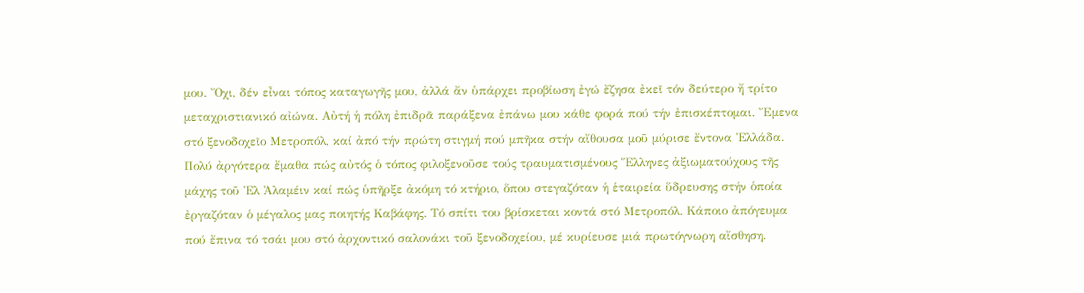μου. Ὄχι, δέν εἶναι τόπος καταγωγῆς μου, ἀλλά ἄν ὑπάρχει προβίωση ἐγώ ἔζησα ἐκεῖ τόν δεύτερο ἤ τρίτο μεταχριστιανικό αἰώνα. Αὐτή ἡ πόλη ἐπιδρᾶ παράξενα ἐπάνω μου κάθε φορά πού τήν ἐπισκέπτομαι. Ἔμενα στό ξενοδοχεῖο Μετροπόλ, καί ἀπό τήν πρώτη στιγμή πού μπῆκα στήν αἴθουσα μοῦ μύρισε ἔντονα Ἐλλάδα. Πολύ ἀργότερα ἔμαθα πώς αὐτός ὁ τόπος φιλοξενοῦσε τούς τραυματισμένους Ἕλληνες ἀξιωματούχους τῆς μάχης τοῦ Ἐλ Ἀλαμέιν καί πώς ὑπῆρξε ἀκόμη τό κτήριο, ὅπου στεγαζόταν ἡ ἑταιρεία ὕδρευσης στήν ὁποία ἐργαζόταν ὁ μέγαλος μας ποιητής Καβάφης. Τό σπίτι του βρίσκεται κοντά στό Μετροπόλ. Κάποιο ἀπόγευμα πού ἔπινα τό τσάι μου στό ἀρχοντικό σαλονάκι τοῦ ξενοδοχείου, μέ κυρίευσε μιά πρωτόγνωρη αἴσθηση.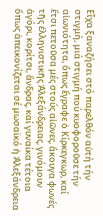Εἶχα ξαναζήσει στό παρελθόν αὐτή τήν στιγμή, μιά στιγμή πού κυοφοροῦσε τήν αἰωνιότητα, ὅπως ἔγραφε ὁ Κίρκεγκωρ, καί ἔτσι πετοῦσα μές στούς αἰῶνες, ἄκουγα φωνές τῆς ἑλληνιστικῆς Ἀλεξάνδρειας, γινόμουν ἀγόρι, κορίτσι, ἄνδρας, καί γυναίκα τέτοια ὅπως ἀπεικονίζεται σέ μωσαϊκό ἡ Ἀλεξάνδρεια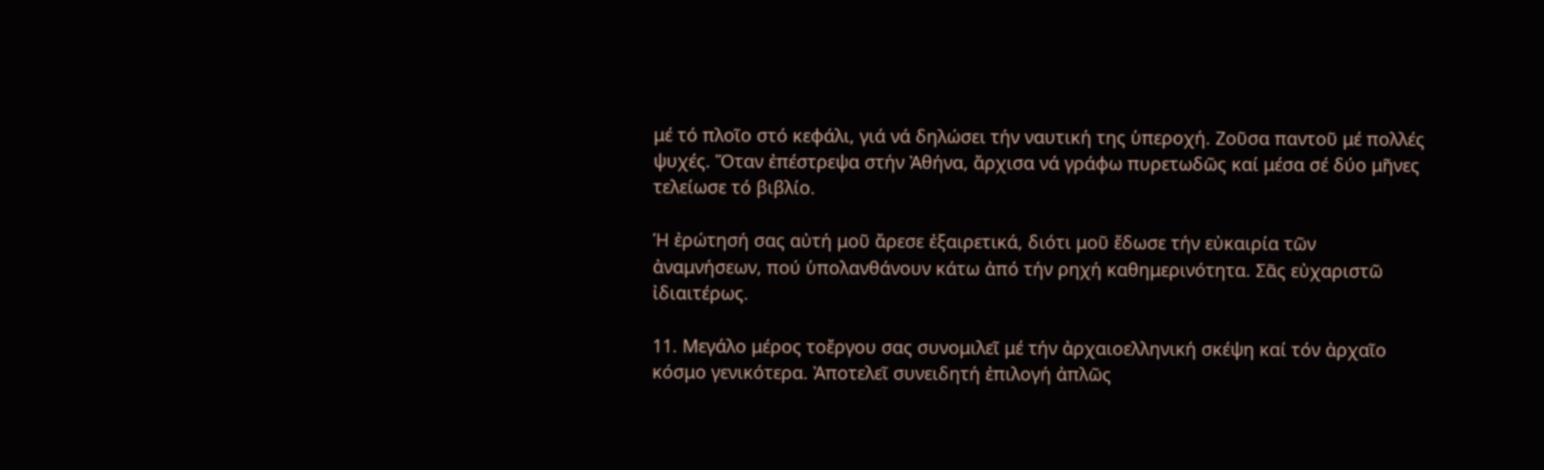μέ τό πλοῖο στό κεφάλι, γιά νά δηλώσει τήν ναυτική της ὑπεροχή. Ζοῦσα παντοῦ μέ πολλές ψυχές. Ὅταν ἐπέστρεψα στήν Ἀθήνα, ἄρχισα νά γράφω πυρετωδῶς καί μέσα σέ δύο μῆνες τελείωσε τό βιβλίο.

Ἡ ἐρώτησή σας αὐτή μοῦ ἄρεσε ἐξαιρετικά, διότι μοῦ ἔδωσε τήν εὐκαιρία τῶν ἀναμνήσεων, πού ὑπολανθάνουν κάτω ἀπό τήν ρηχή καθημερινότητα. Σᾶς εὐχαριστῶ ἰδιαιτέρως.

11. Μεγάλο μέρος τοἔργου σας συνομιλεῖ μέ τήν ἀρχαιοελληνική σκέψη καί τόν ἀρχαῖο κόσμο γενικότερα. Ἀποτελεῖ συνειδητή ἐπιλογή ἀπλῶς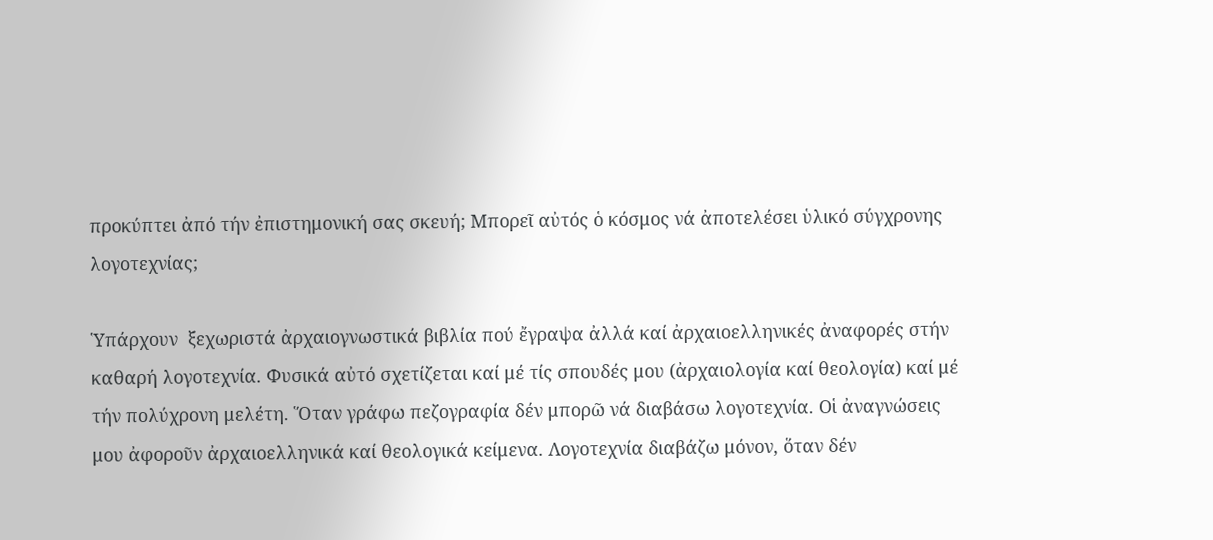προκύπτει ἀπό τήν ἐπιστημονική σας σκευή; Μπορεῖ αὐτός ὁ κόσμος νά ἀποτελέσει ὑλικό σύγχρονης λογοτεχνίας;

Ὑπάρχουν  ξεχωριστά ἀρχαιογνωστικά βιβλία πού ἔγραψα ἀλλά καί ἀρχαιοελληνικές ἀναφορές στήν καθαρή λογοτεχνία. Φυσικά αὐτό σχετίζεται καί μέ τίς σπουδές μου (ἀρχαιολογία καί θεολογία) καί μέ τήν πολύχρονη μελέτη. Ὅταν γράφω πεζογραφία δέν μπορῶ νά διαβάσω λογοτεχνία. Οἱ ἀναγνώσεις μου ἀφοροῦν ἀρχαιοελληνικά καί θεολογικά κείμενα. Λογοτεχνία διαβάζω μόνον, ὅταν δέν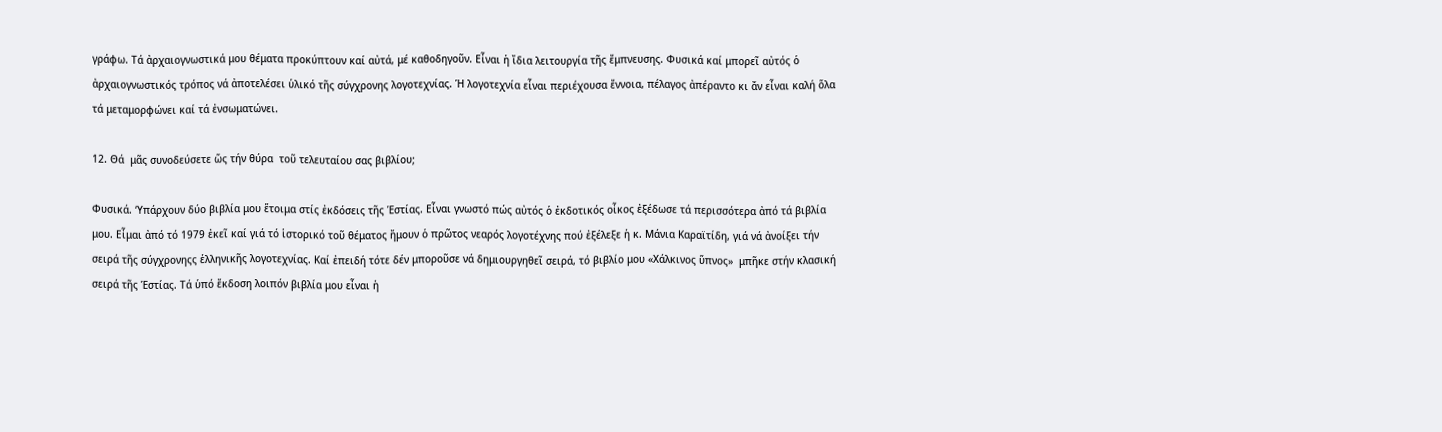γράφω. Τά ἀρχαιογνωστικά μου θέματα προκύπτουν καί αὐτά, μέ καθοδηγοῦν. Εἶναι ἡ ἴδια λειτουργία τῆς ἔμπνευσης. Φυσικά καί μπορεῖ αὐτός ὁ ἀρχαιογνωστικός τρόπος νά ἀποτελέσει ὑλικό τῆς σύγχρονης λογοτεχνίας. Ἡ λογοτεχνία εἶναι περιέχουσα ἔννοια, πέλαγος ἀπέραντο κι ἄν εἶναι καλή ὅλα τά μεταμορφώνει καί τά ἐνσωματώνει.

12. Θά  μᾶς συνοδεύσετε ὥς τήν θύρα  τοῦ τελευταίου σας βιβλίου;

Φυσικά. ‘Υπάρχουν δύο βιβλία μου ἕτοιμα στίς ἐκδόσεις τῆς Ἑστίας. Εἶναι γνωστό πώς αὐτός ὁ ἐκδοτικός οἶκος ἐξέδωσε τά περισσότερα ἀπό τά βιβλία μου. Εἶμαι ἀπό τό 1979 ἐκεῖ καί γιά τό ἱστορικό τοῦ θέματος ἤμουν ὁ πρῶτος νεαρός λογοτέχνης πού ἐξέλεξε ἡ κ. Μάνια Καραϊτίδη, γιά νά ἀνοίξει τήν σειρά τῆς σύγχρονηςς ἑλληνικῆς λογοτεχνίας. Καί ἐπειδή τότε δέν μποροῦσε νά δημιουργηθεῖ σειρά, τό βιβλίο μου «Χάλκινος ὕπνος»  μπῆκε στήν κλασική σειρά τῆς Ἑστίας. Τά ὑπό ἔκδοση λοιπόν βιβλία μου εἶναι ἡ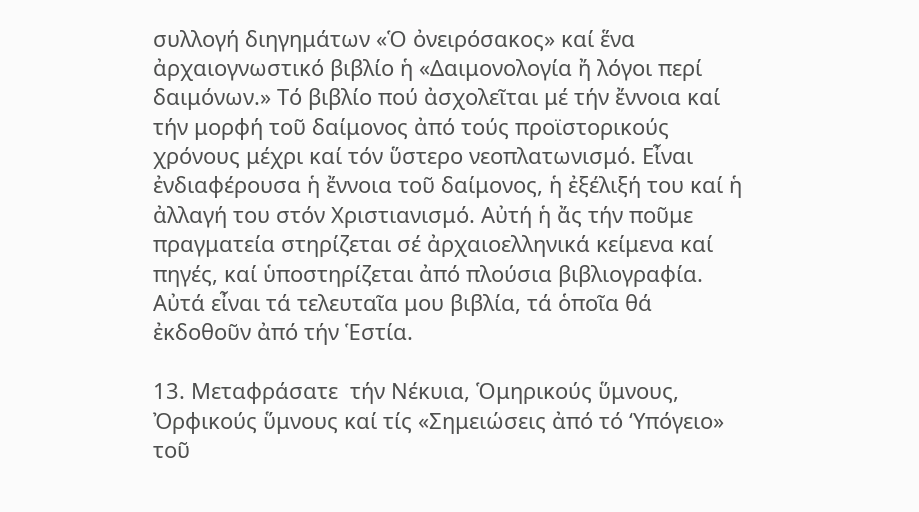συλλογή διηγημάτων «Ὁ ὀνειρόσακος» καί ἕνα ἀρχαιογνωστικό βιβλίο ἡ «Δαιμονολογία ἤ λόγοι περί δαιμόνων.» Τό βιβλίο πού ἀσχολεῖται μέ τήν ἔννοια καί τήν μορφή τοῦ δαίμονος ἀπό τούς προϊστορικούς χρόνους μέχρι καί τόν ὕστερο νεοπλατωνισμό. Εἶναι ἐνδιαφέρουσα ἡ ἔννοια τοῦ δαίμονος, ἡ ἐξέλιξή του καί ἡ ἀλλαγή του στόν Χριστιανισμό. Αὐτή ἡ ἄς τήν ποῦμε πραγματεία στηρίζεται σέ ἀρχαιοελληνικά κείμενα καί πηγές, καί ὑποστηρίζεται ἀπό πλούσια βιβλιογραφία. Αὐτά εἶναι τά τελευταῖα μου βιβλία, τά ὁποῖα θά ἐκδοθοῦν ἀπό τήν Ἑστία.

13. Μεταφράσατε  τήν Νέκυια, Ὁμηρικούς ὕμνους, Ὀρφικούς ὕμνους καί τίς «Σημειώσεις ἀπό τό ‘Υπόγειο» τοῦ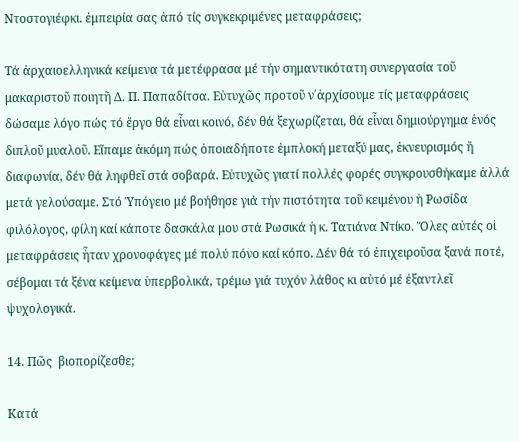Ντοστογιέφκι. ἐμπειρία σας ἀπό τίς συγκεκριμένες μεταφράσεις;

Τά ἀρχαιοελληνικά κείμενα τά μετέφρασα μέ τήν σημαντικότατη συνεργασία τοῦ μακαριστοῦ ποιητῆ Δ. Π. Παπαδίτσα. Εὐτυχῶς προτοῦ ν΄ἀρχίσουμε τίς μεταφράσεις δώσαμε λόγο πώς τό ἔργο θά εἶναι κοινό, δέν θά ξεχωρίζεται, θά εἶναι δημιούργημα ἑνός διπλοῦ μυαλοῦ. Εἴπαμε ἀκόμη πώς ὁποιαδήποτε ἐμπλοκή μεταξύ μας, ἐκνευρισμός ἤ διαφωνία, δέν θά ληφθεῖ στά σοβαρά. Εὐτυχῶς γιατί πολλές φορές συγκρουσθήκαμε ἀλλά μετά γελούσαμε. Στό Ὑπόγειο μέ βοήθησε γιά τήν πιστότητα τοῦ κειμένου ἡ Ρωσίδα φιλόλογος, φίλη καί κάποτε δασκάλα μου στά Ρωσικά ἡ κ. Τατιάνα Ντίκο. Ὅλες αὐτές οἱ μεταφράσεις ἦταν χρονοφάγες μέ πολύ πόνο καί κόπο. Δέν θά τό ἐπιχειροῦσα ξανά ποτέ, σέβομαι τά ξένα κείμενα ὑπερβολικά, τρέμω γιά τυχόν λάθος κι αὐτό μέ ἐξαντλεῖ ψυχολογικά.

14. Πῶς  βιοπορίζεσθε;

Κατά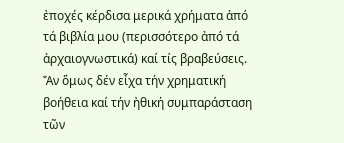ἐποχές κέρδισα μερικά χρήματα ἀπό τά βιβλία μου (περισσότερο ἀπό τά ἀρχαιογνωστικά) καί τίς βραβεύσεις. Ἄν ὅμως δέν εἶχα τήν χρηματική βοήθεια καί τήν ἠθική συμπαράσταση τῶν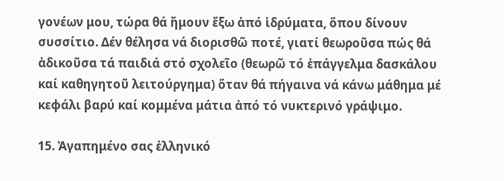γονέων μου, τώρα θά ἤμουν ἔξω ἀπό ἱδρύματα, ὅπου δίνουν συσσίτιο. Δέν θέλησα νά διορισθῶ ποτέ, γιατί θεωροῦσα πώς θά ἀδικοῦσα τά παιδιά στό σχολεῖο (θεωρῶ τό ἐπάγγελμα δασκάλου καί καθηγητοῦ λειτούργημα) ὅταν θά πήγαινα νά κάνω μάθημα μέ κεφάλι βαρύ καί κομμένα μάτια ἀπό τό νυκτερινό γράψιμο.

15. Ἀγαπημένο σας ἑλληνικό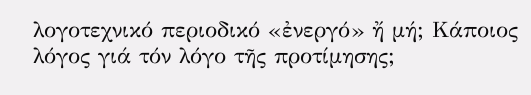λογοτεχνικό περιοδικό «ἐνεργό» ἤ μή; Κάποιος λόγος γιά τόν λόγο τῆς προτίμησης;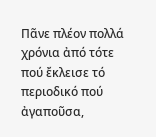Πᾶνε πλέον πολλά χρόνια ἀπό τότε πού ἔκλεισε τό περιοδικό πού ἀγαποῦσα,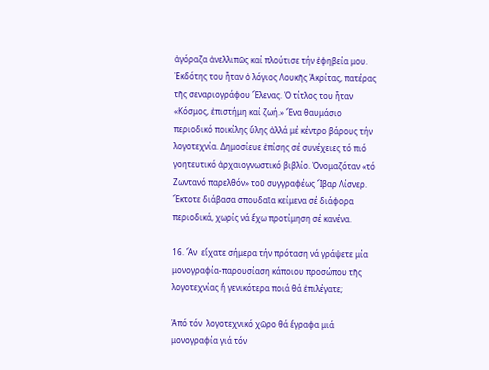ἀγόραζα ἀνελλιπῶς καί πλούτισε τήν ἐφηβεία μου. Ἐκδότης του ἦταν ὁ λόγιος Λουκῆς Ἀκρίτας, πατέρας τῆς σεναριογράφου Ἕλενας. Ὁ τίτλος του ἦταν «Κόσμος, ἐπιστήμη καί ζωή.» Ἕνα θαυμάσιο  περιοδικό ποικίλης ὕλης ἀλλά μέ κέντρο βάρους τήν λογοτεχνία. Δημοσίευε ἐπίσης σέ συνέχειες τό πιό γοητευτικό ἀρχαιογνωστικό βιβλίο. Ὀνομαζόταν «τό Ζωντανό παρελθόν» τοῦ συγγραφέως Ἴβαρ Λίσνερ. Ἔκτοτε διάβασα σπουδαῖα κείμενα σέ διάφορα περιοδικά, χωρίς νά ἔχω προτίμηση σέ κανένα.

16. Ἄν  εἴχατε σήμερα τήν πρόταση νά γράψετε μία μονογραφία-παρουσίαση κάποιου προσώπου τῆς λογοτεχνίας ἤ γενικότερα ποιά θά ἐπιλέγατε;

Ἀπό τόν  λογοτεχνικό χῶρο θά ἔγραφα μιά μονογραφία γιά τόν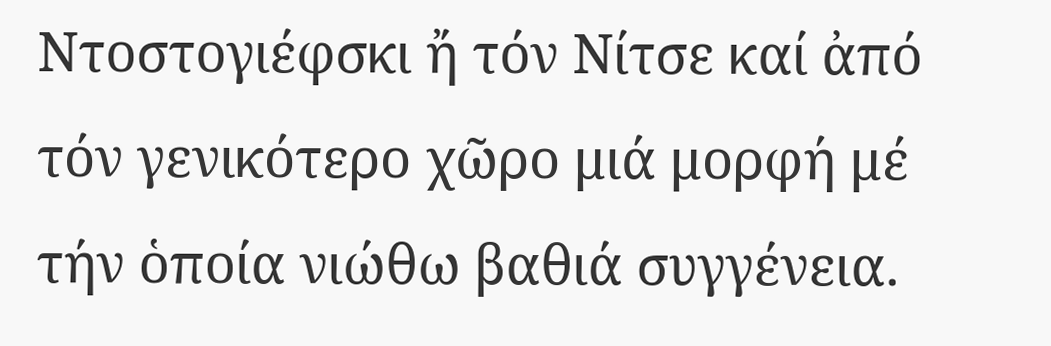Ντοστογιέφσκι ἤ τόν Νίτσε καί ἀπό τόν γενικότερο χῶρο μιά μορφή μέ τήν ὁποία νιώθω βαθιά συγγένεια.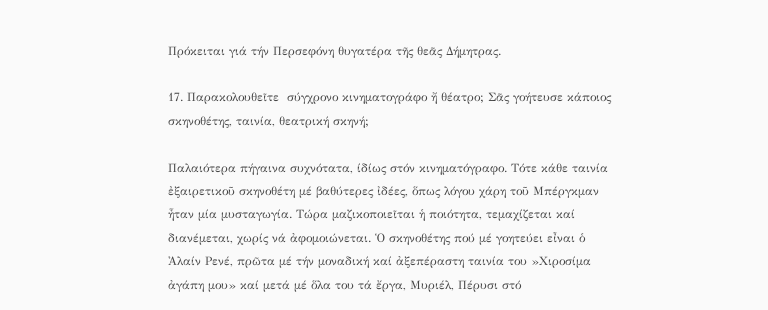Πρόκειται γιά τήν Περσεφόνη θυγατέρα τῆς θεᾶς Δήμητρας.

17. Παρακολουθεῖτε  σύγχρονο κινηματογράφο ἤ θέατρο; Σᾶς γοήτευσε κάποιος σκηνοθέτης, ταινία, θεατρική σκηνή;

Παλαιότερα πήγαινα συχνότατα, ίδίως στόν κινηματόγραφο. Τότε κάθε ταινία ἐξαιρετικοῦ σκηνοθέτη μέ βαθύτερες ἰδέες, ὅπως λόγου χάρη τοῦ Μπέργκμαν ἦταν μία μυσταγωγία. Τώρα μαζικοποιεῖται ἡ ποιότητα, τεμαχίζεται καί διανέμεται, χωρίς νά ἀφομοιώνεται. Ὁ σκηνοθέτης πού μέ γοητεύει εἶναι ὁ Ἀλαίν Ρενέ, πρῶτα μέ τήν μοναδική καί ἀξεπέραστη ταινία του »Χιροσίμα ἀγάπη μου» καί μετά μέ ὅλα του τά ἔργα, Μυριέλ, Πέρυσι στό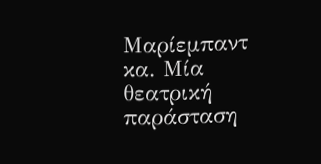Μαρίεμπαντ κα. Μία θεατρική παράσταση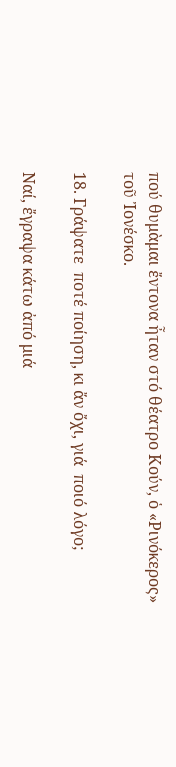πού θυμὰμαι ἔντονα ἦταν στό θέατρο Κούν, ὁ «Ρινόκερος» τοῦ Ἰονέσκο.

18. Γράψατε  ποτέ ποίηση, κι ἄν ὄχι, γιά  ποιό λόγο;

Ναί, ἔγραψα κάτω ἀπό μιά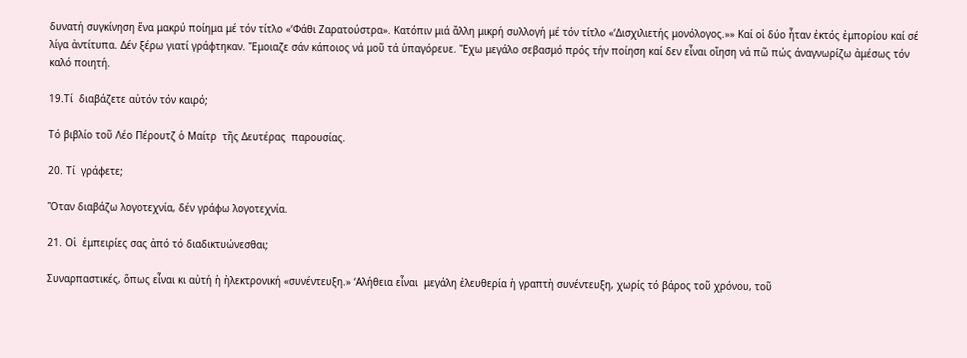δυνατή συγκίνηση ἕνα μακρύ ποίημα μέ τόν τίτλο «‘Φάθι Ζαρατούστρα». Κατόπιν μιά ἄλλη μικρή συλλογή μέ τόν τίτλο «‘Δισχιλιετής μονόλογος.»» Καί οἱ δύο ἦταν ἐκτός ἐμπορίου καί σέ λίγα ἀντίτυπα. Δέν ξέρω γιατί γράφτηκαν. Ἔμοιαζε σάν κάποιος νά μοῦ τά ὑπαγόρευε. Ἔχω μεγάλο σεβασμό πρός τήν ποίηση καί δεν εἶναι οἴηση νά πῶ πώς άναγνωρίζω ἀμέσως τόν καλό ποιητή.

19.Τί  διαβάζετε αὐτόν τόν καιρό;

Τό βιβλίο τοῦ Λέο Πέρουτζ ὁ Μαίτρ  τῆς Δευτέρας  παρουσίας.

20. Τί  γράφετε;

Ὅταν διαβάζω λογοτεχνία, δέν γράφω λογοτεχνία.

21. Οἱ  ἐμπειρίες σας ἀπό τό διαδικτυώνεσθαι;

Συναρπαστικές, ὅπως εἶναι κι αὐτή ἡ ἠλεκτρονική «συνέντευξη.» ‘Αλήθεια εἶναι  μεγάλη ἐλευθερία ἡ γραπτἠ συνέντευξη, χωρίς τό βάρος τοῦ χρόνου, τοῦ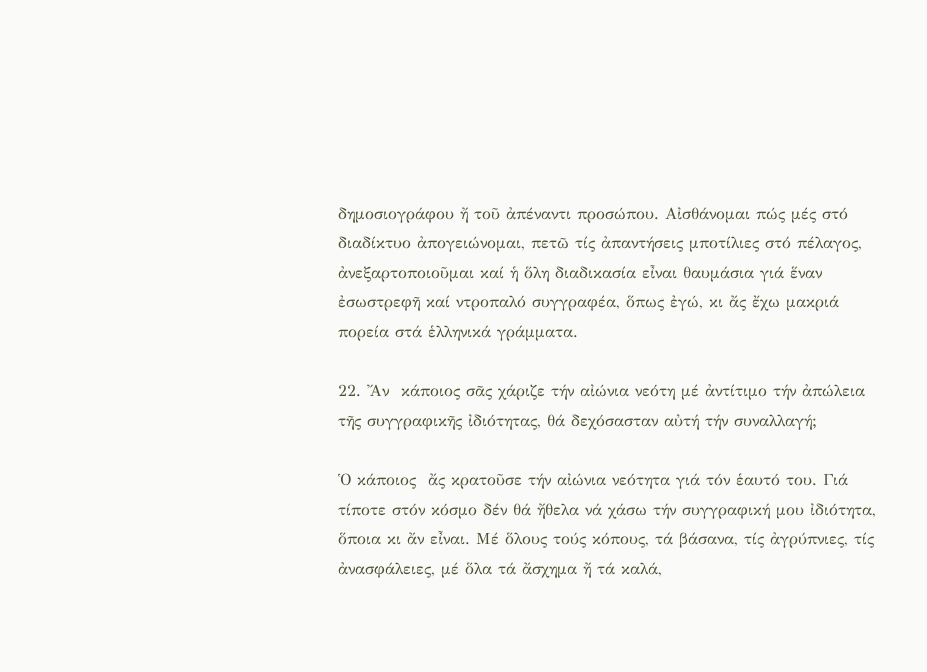δημοσιογράφου ἤ τοῦ ἀπέναντι προσώπου. Αἰσθάνομαι πώς μές στό διαδίκτυο ἀπογειώνομαι, πετῶ τίς ἀπαντήσεις μποτίλιες στό πέλαγος, ἀνεξαρτοποιοῦμαι καί ἡ ὅλη διαδικασία εἶναι θαυμάσια γιά ἕναν ἐσωστρεφῆ καί ντροπαλό συγγραφέα, ὅπως ἐγώ, κι ἄς ἔχω μακριά πορεία στά ἑλληνικά γράμματα.

22. Ἄν  κάποιος σᾶς χάριζε τήν αἰώνια νεότη μέ ἀντίτιμο τήν ἀπώλεια τῆς συγγραφικῆς ἰδιότητας, θά δεχόσασταν αὐτή τήν συναλλαγή;

Ὁ κάποιος  ἄς κρατοῦσε τήν αἰώνια νεότητα γιά τόν ἑαυτό του. Γιά τίποτε στόν κόσμο δέν θά ἤθελα νά χάσω τήν συγγραφική μου ἰδιότητα, ὅποια κι ἄν εἶναι. Μέ ὅλους τούς κόπους, τά βάσανα, τίς ἀγρύπνιες, τίς ἀνασφάλειες, μέ ὅλα τά ἄσχημα ἤ τά καλά,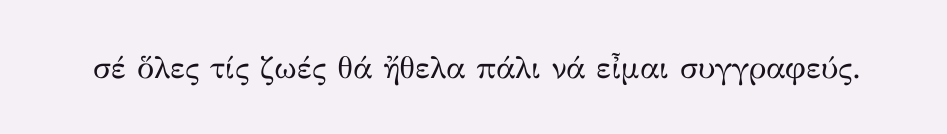σέ ὅλες τίς ζωές θά ἤθελα πάλι νά εἶμαι συγγραφεύς.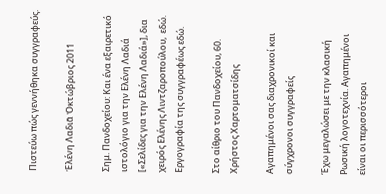Πιστεύω πώς γεννήθηκα συγγραφεύς.

Ἑλένη Λαδιᾶ Ὀκτώβριος 2011

Σημ. Πανδοχείου: Και ένα εξαιρετικό ιστολόγιο για την Ελένη Λαδιά [«Σελίδες για την Ελένη Λαδιά»], δια χειρός Ελένης Λιντζαροπούλου,  εδώ.  Εργογραφία της συγγραφέως εδώ.

Στο αίθριο του Πανδοχείου, 60. Χρήστος Χαρτοματσίδης

Αγαπημένοι σας διαχρονικοί και σύγχρονοι συγγραφείς

Έχω μεγαλώσει με την κλασική Ρωσική λογοτεχνία. Αγαπημένοι είναι οι περισσότεροι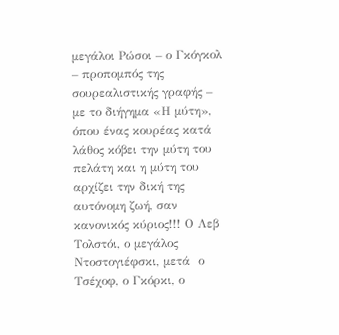μεγάλοι Ρώσοι – ο Γκόγκολ – προπομπός της  σουρεαλιστικής γραφής – με το διήγημα «Η μύτη», όπου ένας κουρέας κατά λάθος κόβει την μύτη του πελάτη και η μύτη του αρχίζει την δική της αυτόνομη ζωή, σαν κανονικός κύριος!!! Ο Λεβ Τολστόι, ο μεγάλος Ντοστογιέφσκι, μετά  ο Τσέχοφ, ο Γκόρκι, ο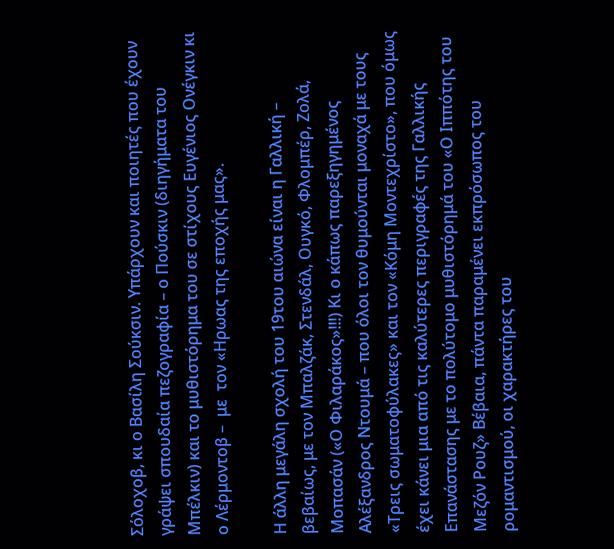Σόλοχοβ, κι ο Βασίλη Σούκσιν. Υπάρχουν και ποιητές που έχουν γράψει σπουδαία πεζογραφία – ο Πούσκιν (διηγήματα του Μπέλκιν) και το μυθιστόρημα του σε στίχους Ευγένιος Ονέγκιν κι ο Λέρμοντοβ –  με  τον «Ηρωας της εποχής μας».

Η άλλη μεγάλη σχολή του 19του αιώνα είναι η Γαλλική – βεβαίως, με τον Μπαλζάκ, Στενδάλ, Ουγκό, Φλομπέρ, Ζολά, Μοπασάν («Ο Φιλαράκος»!!!) Κι ο κάπως παρεξηγημένος Αλέξανδρος Ντουμά – που όλοι τον θυμούνται μοναχά με τους «Τρεις σωματοφύλακες» και τον «Κόμη Μοντεχρίστο», που όμως έχει κάνει μια από τις καλύτερες περιγραφές της Γαλλικής Επανάστασης με το πολύτομο μυθιστόρημά του «Ο Ιππότης του Μεζόν Ρουζ» Βέβαια, πάντα παραμένει εκπρόσωπος του ρομαντισμού, οι χαρακτήρες του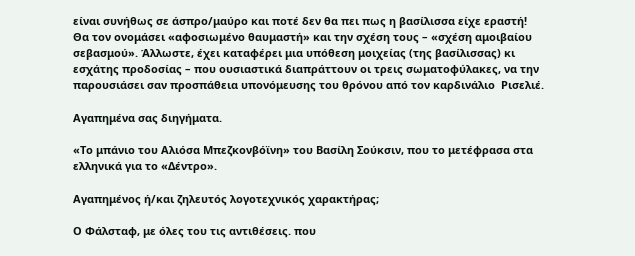είναι συνήθως σε άσπρο/μαύρο και ποτέ δεν θα πει πως η βασίλισσα είχε εραστή! Θα τον ονομάσει «αφοσιωμένο θαυμαστή» και την σχέση τους – «σχέση αμοιβαίου σεβασμού». Άλλωστε, έχει καταφέρει μια υπόθεση μοιχείας (της βασίλισσας) κι εσχάτης προδοσίας – που ουσιαστικά διαπράττουν οι τρεις σωματοφύλακες, να την παρουσιάσει σαν προσπάθεια υπονόμευσης του θρόνου από τον καρδινάλιο  Ρισελιέ.

Αγαπημένα σας διηγήματα.

«Το μπάνιο του Αλιόσα Μπεζκονβόϊνη» του Βασίλη Σούκσιν, που το μετέφρασα στα ελληνικά για το «Δέντρο».

Αγαπημένος ή/και ζηλευτός λογοτεχνικός χαρακτήρας;

Ο Φάλσταφ, με όλες του τις αντιθέσεις. που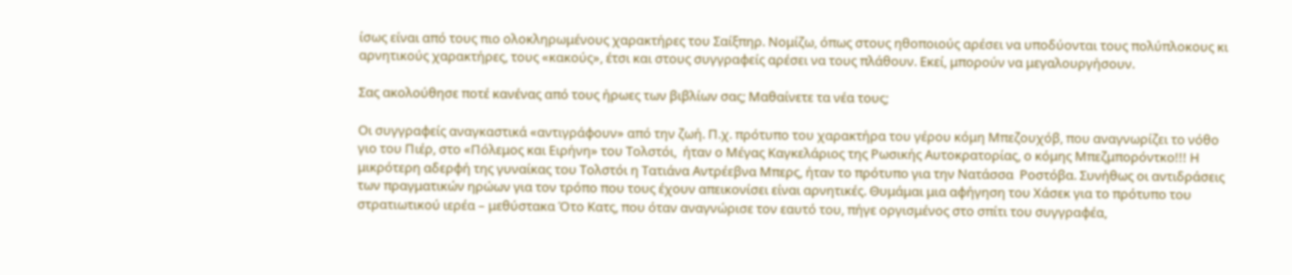ίσως είναι από τους πιο ολοκληρωμένους χαρακτήρες του Σαίξπηρ. Νομίζω, όπως στους ηθοποιούς αρέσει να υποδύονται τους πολύπλοκους κι αρνητικούς χαρακτήρες, τους «κακούς», έτσι και στους συγγραφείς αρέσει να τους πλάθουν. Εκεί, μπορούν να μεγαλουργήσουν.

Σας ακολούθησε ποτέ κανένας από τους ήρωες των βιβλίων σας; Μαθαίνετε τα νέα τους;

Οι συγγραφείς αναγκαστικά «αντιγράφουν» από την ζωή. Π.χ. πρότυπο του χαρακτήρα του γέρου κόμη Μπεζουχόβ, που αναγνωρίζει το νόθο γιο του Πιέρ, στο «Πόλεμος και Ειρήνη» του Τολστόι,  ήταν ο Μέγας Καγκελάριος της Ρωσικής Αυτοκρατορίας, ο κόμης Μπεζμπορόντκο!!! Η μικρότερη αδερφή της γυναίκας του Τολστόι η Τατιάνα Αντρέεβνα Μπερς, ήταν το πρότυπο για την Νατάσσα  Ροστόβα. Συνήθως οι αντιδράσεις των πραγματικών ηρώων για τον τρόπο που τους έχουν απεικονίσει είναι αρνητικές. Θυμάμαι μια αφήγηση του Χάσεκ για το πρότυπο του στρατιωτικού ιερέα – μεθύστακα Ότο Κατς, που όταν αναγνώρισε τον εαυτό του, πήγε οργισμένος στο σπίτι του συγγραφέα,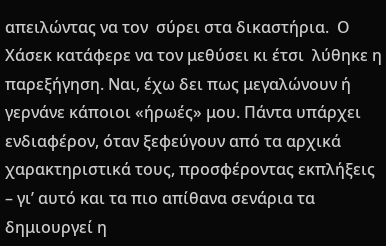απειλώντας να τον  σύρει στα δικαστήρια.  Ο Χάσεκ κατάφερε να τον μεθύσει κι έτσι  λύθηκε η παρεξήγηση. Ναι, έχω δει πως μεγαλώνουν ή γερνάνε κάποιοι «ήρωές» μου. Πάντα υπάρχει ενδιαφέρον, όταν ξεφεύγουν από τα αρχικά χαρακτηριστικά τους, προσφέροντας εκπλήξεις – γι’ αυτό και τα πιο απίθανα σενάρια τα δημιουργεί η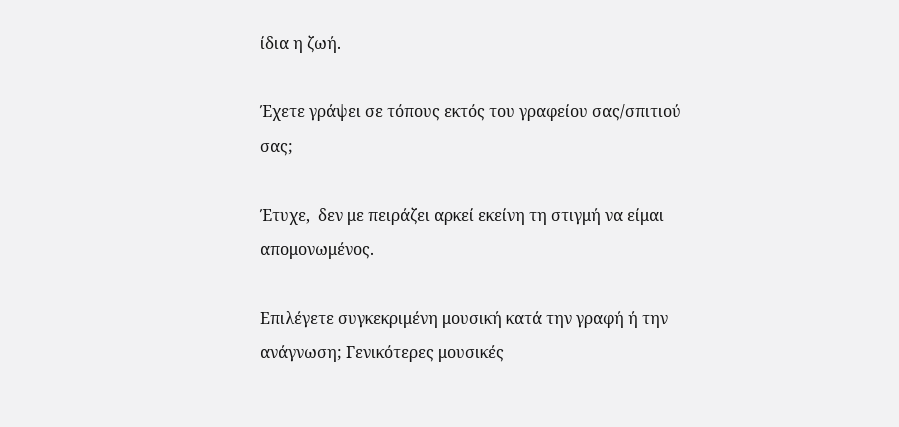ίδια η ζωή.

Έχετε γράψει σε τόπους εκτός του γραφείου σας/σπιτιού σας;

Έτυχε,  δεν με πειράζει αρκεί εκείνη τη στιγμή να είμαι απομονωμένος.

Επιλέγετε συγκεκριμένη μουσική κατά την γραφή ή την ανάγνωση; Γενικότερες μουσικές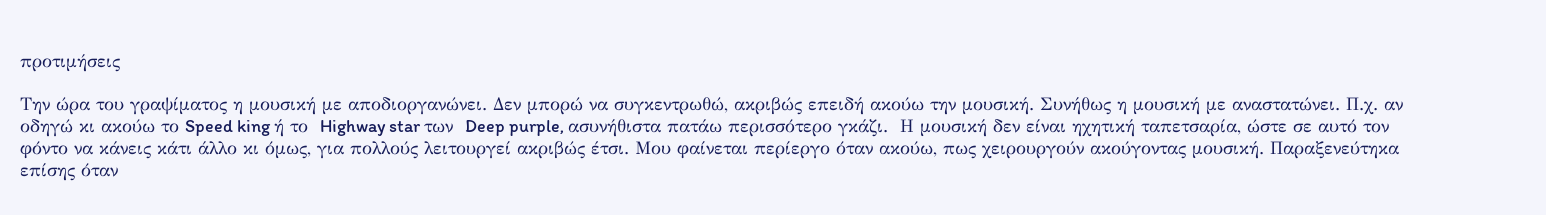προτιμήσεις

Την ώρα του γραψίματος η μουσική με αποδιοργανώνει. Δεν μπορώ να συγκεντρωθώ, ακριβώς επειδή ακούω την μουσική. Συνήθως η μουσική με αναστατώνει. Π.χ. αν οδηγώ κι ακούω το Speed king ή το  Highway star των  Deep purple, ασυνήθιστα πατάω περισσότερο γκάζι.  Η μουσική δεν είναι ηχητική ταπετσαρία, ώστε σε αυτό τον φόντο να κάνεις κάτι άλλο κι όμως, για πολλούς λειτουργεί ακριβώς έτσι. Μου φαίνεται περίεργο όταν ακούω, πως χειρουργούν ακούγοντας μουσική. Παραξενεύτηκα επίσης όταν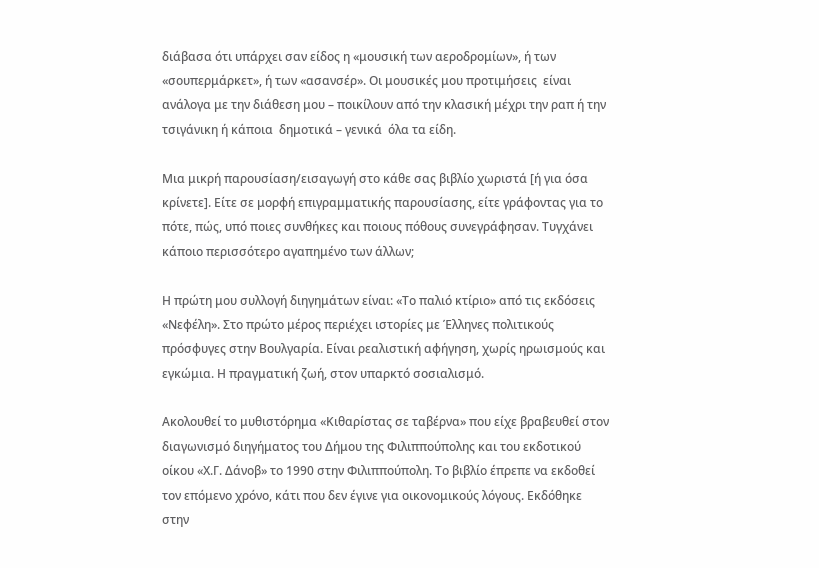διάβασα ότι υπάρχει σαν είδος η «μουσική των αεροδρομίων», ή των «σουπερμάρκετ», ή των «ασανσέρ». Οι μουσικές μου προτιμήσεις  είναι ανάλογα με την διάθεση μου – ποικίλουν από την κλασική μέχρι την ραπ ή την τσιγάνικη ή κάποια  δημοτικά – γενικά  όλα τα είδη.

Μια μικρή παρουσίαση/εισαγωγή στο κάθε σας βιβλίο χωριστά [ή για όσα κρίνετε]. Είτε σε μορφή επιγραμματικής παρουσίασης, είτε γράφοντας για το πότε, πώς, υπό ποιες συνθήκες και ποιους πόθους συνεγράφησαν. Τυγχάνει κάποιο περισσότερο αγαπημένο των άλλων;

Η πρώτη μου συλλογή διηγημάτων είναι: «Το παλιό κτίριο» από τις εκδόσεις «Νεφέλη». Στο πρώτο μέρος περιέχει ιστορίες με Έλληνες πολιτικούς πρόσφυγες στην Βουλγαρία. Είναι ρεαλιστική αφήγηση, χωρίς ηρωισμούς και εγκώμια. Η πραγματική ζωή, στον υπαρκτό σοσιαλισμό.

Ακολουθεί το μυθιστόρημα «Κιθαρίστας σε ταβέρνα» που είχε βραβευθεί στον διαγωνισμό διηγήματος του Δήμου της Φιλιππούπολης και του εκδοτικού οίκου «Χ.Γ. Δάνοβ» το 1990 στην Φιλιππούπολη. Το βιβλίο έπρεπε να εκδοθεί τον επόμενο χρόνο, κάτι που δεν έγινε για οικονομικούς λόγους. Εκδόθηκε στην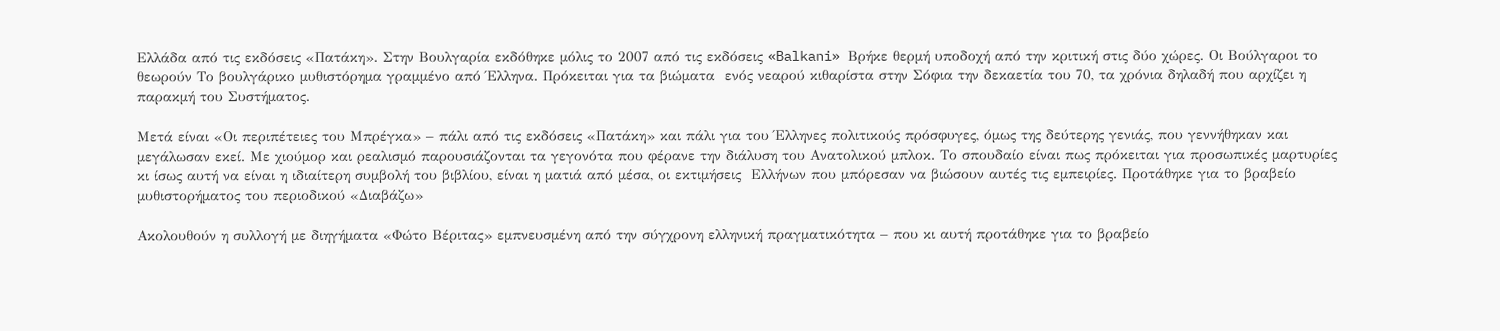Ελλάδα από τις εκδόσεις «Πατάκη». Στην Βουλγαρία εκδόθηκε μόλις το 2007 από τις εκδόσεις «Balkani» Βρήκε θερμή υποδοχή από την κριτική στις δύο χώρες. Οι Βούλγαροι το θεωρούν Το βουλγάρικο μυθιστόρημα γραμμένο από Έλληνα. Πρόκειται για τα βιώματα  ενός νεαρού κιθαρίστα στην Σόφια την δεκαετία του 70, τα χρόνια δηλαδή που αρχίζει η παρακμή του Συστήματος.

Μετά είναι «Οι περιπέτειες του Μπρέγκα» – πάλι από τις εκδόσεις «Πατάκη» και πάλι για του Έλληνες πολιτικούς πρόσφυγες, όμως της δεύτερης γενιάς, που γεννήθηκαν και μεγάλωσαν εκεί. Με χιούμορ και ρεαλισμό παρουσιάζονται τα γεγονότα που φέρανε την διάλυση του Ανατολικού μπλοκ. Το σπουδαίο είναι πως πρόκειται για προσωπικές μαρτυρίες  κι ίσως αυτή να είναι η ιδιαίτερη συμβολή του βιβλίου, είναι η ματιά από μέσα, οι εκτιμήσεις  Ελλήνων που μπόρεσαν να βιώσουν αυτές τις εμπειρίες. Προτάθηκε για το βραβείο μυθιστορήματος του περιοδικού «Διαβάζω»

Ακολουθούν η συλλογή με διηγήματα «Φώτο Βέριτας» εμπνευσμένη από την σύγχρονη ελληνική πραγματικότητα – που κι αυτή προτάθηκε για το βραβείο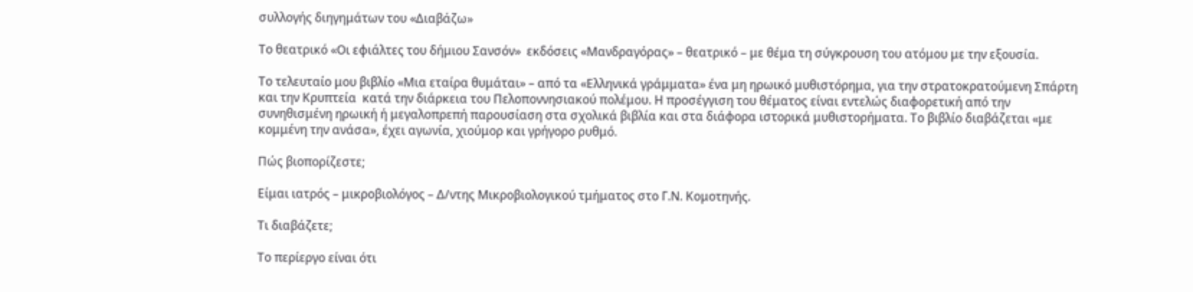συλλογής διηγημάτων του «Διαβάζω»

Το θεατρικό «Οι εφιάλτες του δήμιου Σανσόν»  εκδόσεις «Μανδραγόρας» – θεατρικό – με θέμα τη σύγκρουση του ατόμου με την εξουσία.

Το τελευταίο μου βιβλίο «Μια εταίρα θυμάται» – από τα «Ελληνικά γράμματα» ένα μη ηρωικό μυθιστόρημα, για την στρατοκρατούμενη Σπάρτη και την Κρυπτεία  κατά την διάρκεια του Πελοποννησιακού πολέμου. Η προσέγγιση του θέματος είναι εντελώς διαφορετική από την συνηθισμένη ηρωική ή μεγαλοπρεπή παρουσίαση στα σχολικά βιβλία και στα διάφορα ιστορικά μυθιστορήματα. Το βιβλίο διαβάζεται «με κομμένη την ανάσα», έχει αγωνία, χιούμορ και γρήγορο ρυθμό.

Πώς βιοπορίζεστε;

Είμαι ιατρός – μικροβιολόγος – Δ/ντης Μικροβιολογικού τμήματος στο Γ.Ν. Κομοτηνής.

Τι διαβάζετε;

Το περίεργο είναι ότι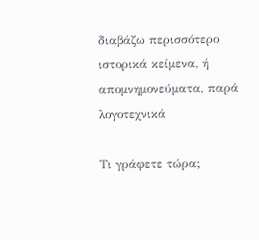διαβάζω περισσότερο ιστορικά κείμενα, ή απομνημονεύματα, παρά λογοτεχνικά

Τι γράφετε τώρα;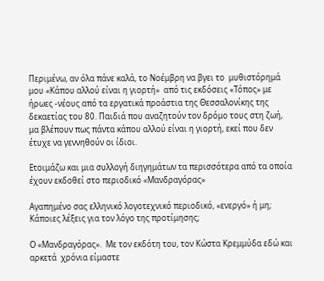Περιμένω, αν όλα πάνε καλά, το Νοέμβρη να βγει το  μυθιστόρημά μου «Κάπου αλλού είναι η γιορτή»  από τις εκδόσεις «Τόπος» με ήρωες -νέους από τα εργατικά προάστια της Θεσσαλονίκης της δεκαετίας του 80. Παιδιά που αναζητούν τον δρόμο τους στη ζωή, μα βλέπουν πως πάντα κάπου αλλού είναι η γιορτή, εκεί που δεν έτυχε να γεννηθούν οι ίδιοι.

Ετοιμάζω και μια συλλογή διηγημάτων τα περισσότερα από τα οποία έχουν εκδοθεί στο περιοδικό «Μανδραγόρας»

Αγαπημένο σας ελληνικό λογοτεχνικό περιοδικό, «ενεργό» ή μη; Κάποιες λέξεις για τον λόγο της προτίμησης;

Ο «Μανδραγόρας».  Με τον εκδότη του, τον Κώστα Κρεμμύδα εδώ και αρκετά  χρόνια είμαστε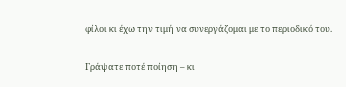φίλοι κι έχω την τιμή να συνεργάζομαι με το περιοδικό του.

Γράψατε ποτέ ποίηση – κι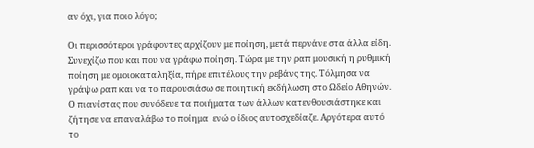αν όχι, για ποιο λόγο;

Οι περισσότεροι γράφοντες αρχίζουν με ποίηση, μετά περνάνε στα άλλα είδη. Συνεχίζω που και που να γράφω ποίηση. Τώρα με την ραπ μουσική η ρυθμική ποίηση με ομοιοκαταληξία, πήρε επιτέλους την ρεβάνς της. Τόλμησα να γράψω ραπ και να το παρουσιάσω σε ποιητική εκδήλωση στο Ωδείο Αθηνών. Ο πιανίστας που συνόδευε τα ποιήματα των άλλων κατενθουσιάστηκε και ζήτησε να επαναλάβω το ποίημα  ενώ ο ίδιος αυτοσχεδίαζε. Αργότερα αυτό το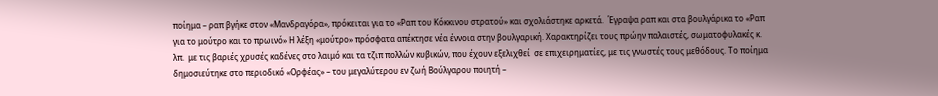ποίημα – ραπ βγήκε στον «Μανδραγόρα», πρόκειται για το «Ραπ του Κόκκινου στρατού» και σχολιάστηκε αρκετά.  Έγραψα ραπ και στα βουλγάρικα το «Ραπ για το μούτρο και το πρωινό» Η λέξη «μούτρο» πρόσφατα απέκτησε νέα έννοια στην βουλγαρική. Χαρακτηρίζει τους πρώην παλαιστές, σωματοφυλακές κ. λπ.  με τις βαριές χρυσές καδένες στο λαιμό και τα τζιπ πολλών κυβικών, που έχουν εξελιχθεί  σε επιχειρηματίες, με τις γνωστές τους μεθόδους. Το ποίημα δημοσιεύτηκε στο περιοδικό «Ορφέας» – του μεγαλύτερου εν ζωή Βούλγαρου ποιητή –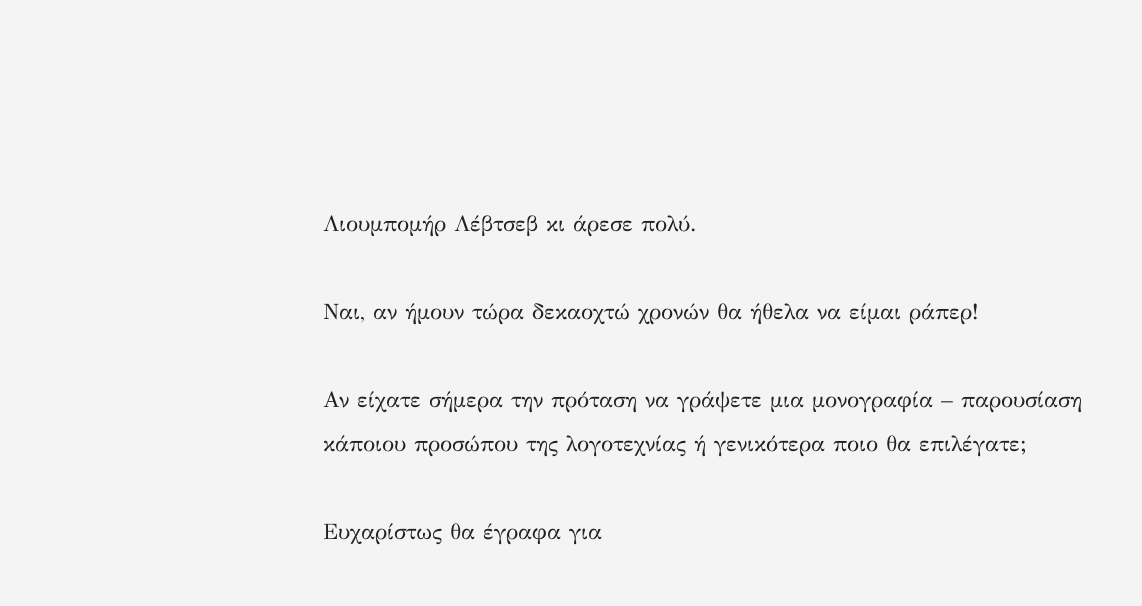Λιουμπομήρ Λέβτσεβ κι άρεσε πολύ.

Ναι, αν ήμουν τώρα δεκαοχτώ χρονών θα ήθελα να είμαι ράπερ!

Αν είχατε σήμερα την πρόταση να γράψετε μια μονογραφία – παρουσίαση κάποιου προσώπου της λογοτεχνίας ή γενικότερα ποιο θα επιλέγατε;

Ευχαρίστως θα έγραφα για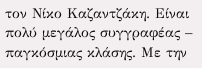τον Νίκο Καζαντζάκη. Είναι πολύ μεγάλος συγγραφέας – παγκόσμιας κλάσης. Με την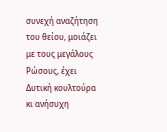συνεχή αναζήτηση του θείου, μοιάζει με τους μεγάλους Ρώσους, έχει Δυτική κουλτούρα κι ανήσυχη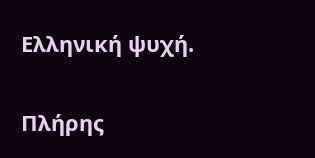Ελληνική ψυχή.

Πλήρης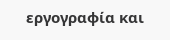εργογραφία και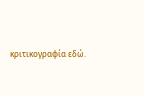κριτικογραφία εδώ.